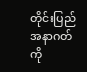တိုင်းပြည်အနာဂတ်ကို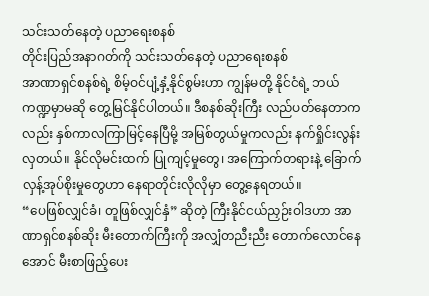သင်းသတ်နေတဲ့ ပညာရေးစနစ်
တိုင်းပြည်အနာဂတ်ကို သင်းသတ်နေတဲ့ ပညာရေးစနစ်
အာဏာရှင်စနစ်ရဲ့ စိမ့်ဝင်ပျံ့နှံ့နိုင်စွမ်းဟာ ကျွန်မတို့ နိုင်ငံရဲ့ ဘယ်ကဏ္ဍမှာမဆို တွေ့မြင်နိုင်ပါတယ်။ ဒီစနစ်ဆိုးကြီး လည်ပတ်နေတာကလည်း နှစ်ကာလကြာမြင့်နေပြီမို့ အမြစ်တွယ်မှုကလည်း နက်ရှိုင်းလွန်းလှတယ်။ နိုင်လိုမင်းထက် ပြုကျင့်မှုတွေ၊ အကြောက်တရားနဲ့ ခြောက်လှန့်အုပ်စိုးမှုတွေဟာ နေရာတိုင်းလိုလိုမှာ တွေ့နေရတယ်။
“ပေဖြစ်လျှင်ခံ၊ တူဖြစ်လျှင်နှံ” ဆိုတဲ့ ကြီးနိုင်ငယ်ညှဉ်းဝါဒဟာ အာဏာရှင်စနစ်ဆိုး မီးတောက်ကြီးကို အလျှံတညီးညီး တောက်လောင်နေအောင် မီးစာဖြည့်ပေး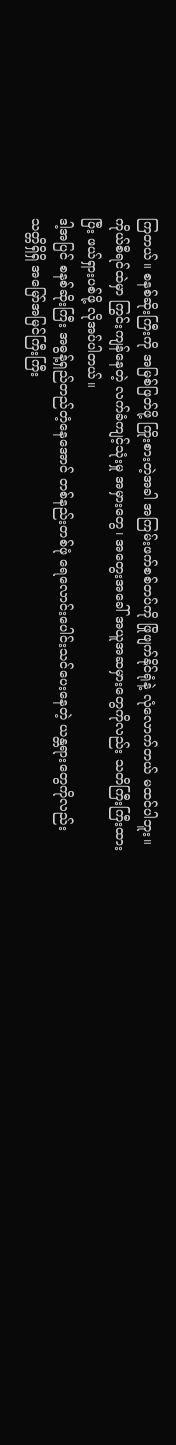ကြတယ်။ စနစ်ဆိုးကြီးကို အမြစ်ဖြတ်ဖို့ ကြိုးစားတဲ့အခါ အကြမ်းဖက်စစ်တပ်ကို ဖြိုဖျက်နိုင်ရုံနဲ့ လုံလောက်တယ် မထင်ပါဘူး။ ကိုယ်စီရင်ထဲမှာ ကြွင်းကျန်နေတဲ့ လက်ခံကျင့်သုံးမှု အမှားတွေ၊ အတွေးအခေါ် အယူအဆမှားတွေကိုလည်း သတိကြီးကြီးထားပြီး ဖယ်ရှားပစ်ဖို့ လိုအပ်ပါတယ်။
ဒါ့အပြင် စနစ်ဆိုးကြီး အဓွန့်ရှည်တည်တံ့နေအောင် တစ်နည်းတစ်ဖုံ ရေလောင်းပေါင်းသင်ပေးနေတဲ့ ယန္တရားတွေကိုလည်း သတ္တိရှိရှိ အမြော်အမြင်ကြီးကြီး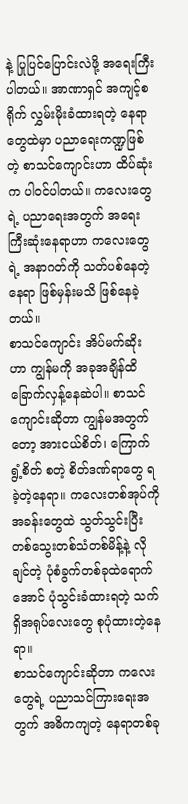နဲ့ ပြုပြင်ပြောင်းလဲဖို့ အရေးကြီးပါတယ်။ အာဏာရှင် အကျင့်စရိုက် လွှမ်းမိုးခံထားရတဲ့ နေရာတွေထဲမှာ ပညာရေးကဏ္ဍဖြစ်တဲ့ စာသင်ကျောင်းဟာ ထိပ်ဆုံးက ပါဝင်ပါတယ်။ ကလေးတွေရဲ့ ပညာရေးအတွက် အရေးကြီးဆုံးနေရာဟာ ကလေးတွေရဲ့ အနာဂတ်ကို သတ်ပစ်နေတဲ့နေရာ ဖြစ်မှန်းမသိ ဖြစ်နေခဲ့တယ်။
စာသင်ကျောင်း အိပ်မက်ဆိုးဟာ ကျွန်မကို အခုအချိန်ထိ ခြောက်လှန့်နေဆဲပါ။ စာသင်ကျောင်းဆိုတာ ကျွန်မအတွက်တော့ အားငယ်စိတ်၊ ကြောက်ရွံ့စိတ် စတဲ့ စိတ်ဒဏ်ရာတွေ ရခဲ့တဲ့နေရာ။ ကလေးတစ်အုပ်ကို အခန်းတွေထဲ သွတ်သွင်းပြီး တစ်သွေးတစ်သံတစ်မိန့်နဲ့ လိုချင်တဲ့ ပုံစံခွက်တစ်ခုထဲရောက်အောင် ပုံသွင်းခံထားရတဲ့ သက်ရှိအရုပ်လေးတွေ စုပုံထားတဲ့နေရာ။
စာသင်ကျောင်းဆိုတာ ကလေးတွေရဲ့ ပညာသင်ကြားရေးအတွက် အဓိကကျတဲ့ နေရာတစ်ခု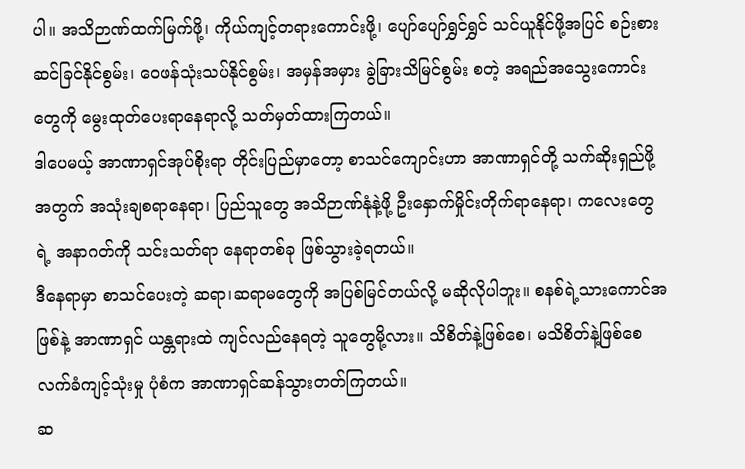ပါ။ အသိဉာဏ်ထက်မြက်ဖို့၊ ကိုယ်ကျင့်တရားကောင်းဖို့၊ ပျော်ပျော်ရွှင်ရွှင် သင်ယူနိုင်ဖို့အပြင် စဉ်းစားဆင်ခြင်နိုင်စွမ်း၊ ဝေဖန်သုံးသပ်နိုင်စွမ်း၊ အမှန်အမှား ခွဲခြားသိမြင်စွမ်း စတဲ့ အရည်အသွေးကောင်းတွေကို မွေးထုတ်ပေးရာနေရာလို့ သတ်မှတ်ထားကြတယ်။
ဒါပေမယ့် အာဏာရှင်အုပ်စိုးရာ တိုင်းပြည်မှာတော့ စာသင်ကျောင်းဟာ အာဏာရှင်တို့ သက်ဆိုးရှည်ဖို့အတွက် အသုံးချစရာနေရာ၊ ပြည်သူတွေ အသိဉာဏ်နုံနဲ့ဖို့ ဦးနှောက်မှိုင်းတိုက်ရာနေရာ၊ ကလေးတွေရဲ့ အနာဂတ်ကို သင်းသတ်ရာ နေရာတစ်ခု ဖြစ်သွားခဲ့ရတယ်။
ဒီနေရာမှာ စာသင်ပေးတဲ့ ဆရာ၊ဆရာမတွေကို အပြစ်မြင်တယ်လို့ မဆိုလိုပါဘူး။ စနစ်ရဲ့သားကောင်အဖြစ်နဲ့ အာဏာရှင် ယန္တရားထဲ ကျင်လည်နေရတဲ့ သူတွေမို့လား။ သိစိတ်နဲ့ဖြစ်စေ၊ မသိစိတ်နဲ့ဖြစ်စေ လက်ခံကျင့်သုံးမှု ပုံစံက အာဏာရှင်ဆန်သွားတတ်ကြတယ်။
ဆ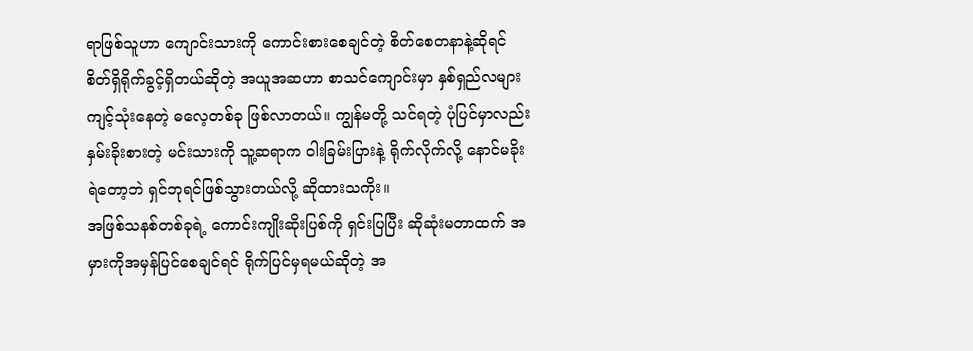ရာဖြစ်သူဟာ ကျောင်းသားကို ကောင်းစားစေချင်တဲ့ စိတ်စေတနာနဲ့ဆိုရင် စိတ်ရှိရိုက်ခွင့်ရှိတယ်ဆိုတဲ့ အယူအဆဟာ စာသင်ကျောင်းမှာ နှစ်ရှည်လများ ကျင့်သုံးနေတဲ့ ဓလေ့တစ်ခု ဖြစ်လာတယ်။ ကျွန်မတို့ သင်ရတဲ့ ပုံပြင်မှာလည်း နှမ်းခိုးစားတဲ့ မင်းသားကို သူ့ဆရာက ဝါးခြမ်းပြားနဲ့ ရိုက်လိုက်လို့ နောင်မခိုးရဲတော့ဘဲ ရှင်ဘုရင်ဖြစ်သွားတယ်လို့ ဆိုထားသကိုး။
အဖြစ်သနစ်တစ်ခုရဲ့ ကောင်းကျိုးဆိုးပြစ်ကို ရှင်းပြပြီး ဆိုဆုံးမတာထက် အမှားကိုအမှန်ပြင်စေချင်ရင် ရိုက်ပြင်မှရမယ်ဆိုတဲ့ အ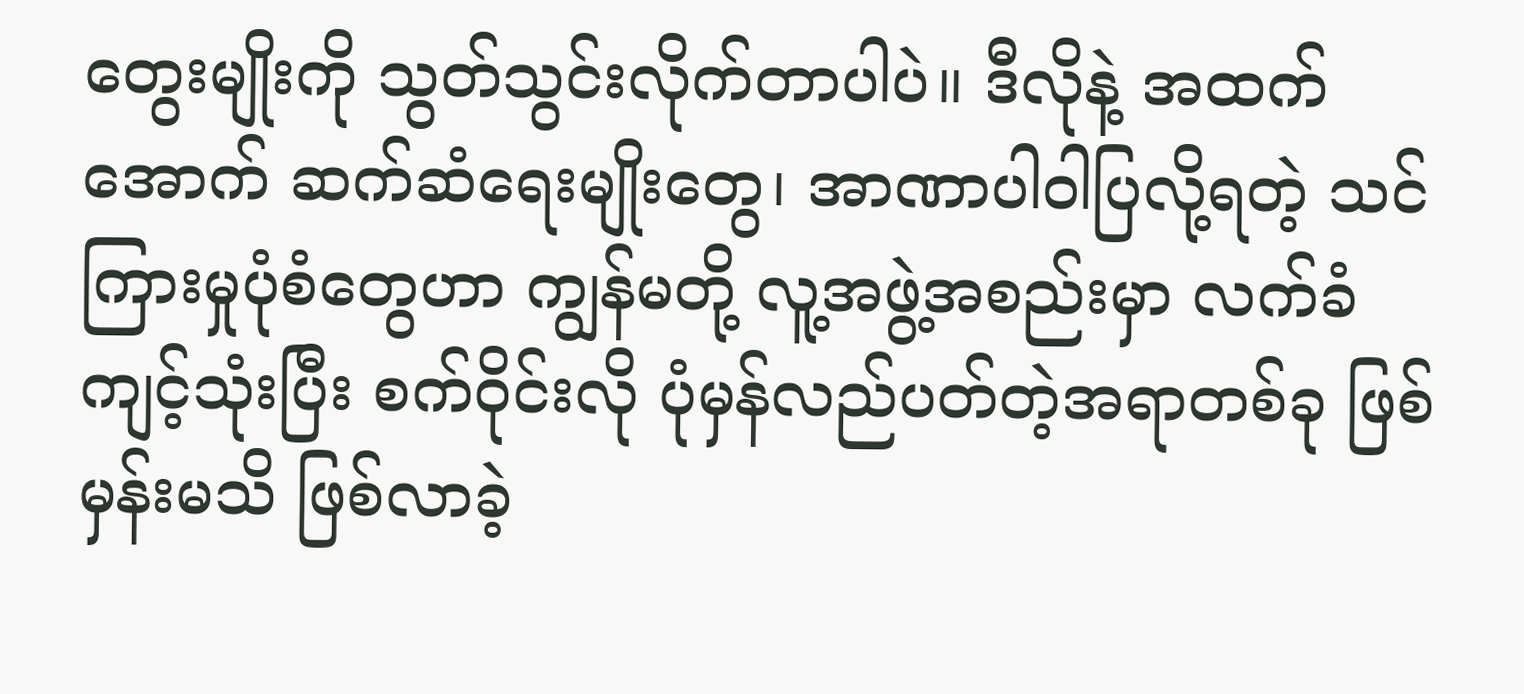တွေးမျိုးကို သွတ်သွင်းလိုက်တာပါပဲ။ ဒီလိုနဲ့ အထက်အောက် ဆက်ဆံရေးမျိုးတွေ၊ အာဏာပါဝါပြလို့ရတဲ့ သင်ကြားမှုပုံစံတွေဟာ ကျွန်မတို့ လူ့အဖွဲ့အစည်းမှာ လက်ခံကျင့်သုံးပြီး စက်ဝိုင်းလို ပုံမှန်လည်ပတ်တဲ့အရာတစ်ခု ဖြစ်မှန်းမသိ ဖြစ်လာခဲ့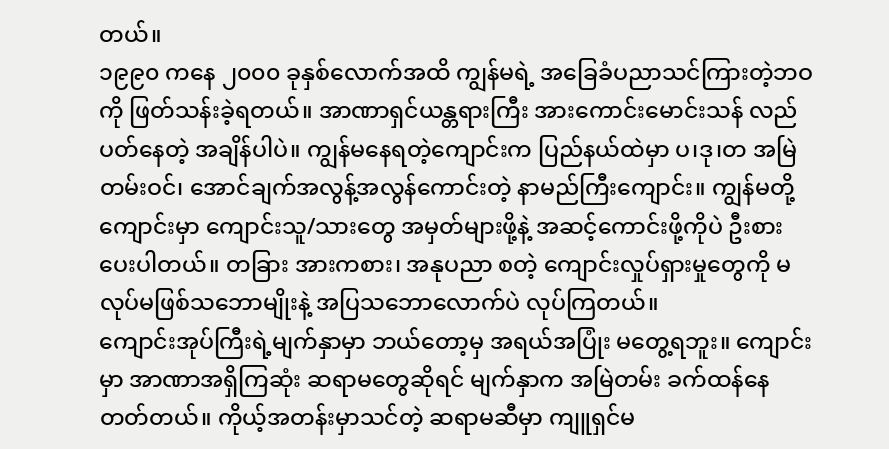တယ်။
၁၉၉၀ ကနေ ၂၀၀၀ ခုနှစ်လောက်အထိ ကျွန်မရဲ့ အခြေခံပညာသင်ကြားတဲ့ဘဝကို ဖြတ်သန်းခဲ့ရတယ်။ အာဏာရှင်ယန္တရားကြီး အားကောင်းမောင်းသန် လည်ပတ်နေတဲ့ အချိန်ပါပဲ။ ကျွန်မနေရတဲ့ကျောင်းက ပြည်နယ်ထဲမှာ ပ၊ဒု၊တ အမြဲတမ်းဝင်၊ အောင်ချက်အလွန့်အလွန်ကောင်းတဲ့ နာမည်ကြီးကျောင်း။ ကျွန်မတို့ကျောင်းမှာ ကျောင်းသူ/သားတွေ အမှတ်များဖို့နဲ့ အဆင့်ကောင်းဖို့ကိုပဲ ဦးစားပေးပါတယ်။ တခြား အားကစား၊ အနုပညာ စတဲ့ ကျောင်းလှုပ်ရှားမှုတွေကို မလုပ်မဖြစ်သဘောမျိုးနဲ့ အပြသဘောလောက်ပဲ လုပ်ကြတယ်။
ကျောင်းအုပ်ကြီးရဲ့မျက်နှာမှာ ဘယ်တော့မှ အရယ်အပြုံး မတွေ့ရဘူး။ ကျောင်းမှာ အာဏာအရှိကြဆုံး ဆရာမတွေဆိုရင် မျက်နှာက အမြဲတမ်း ခက်ထန်နေတတ်တယ်။ ကိုယ့်အတန်းမှာသင်တဲ့ ဆရာမဆီမှာ ကျူရှင်မ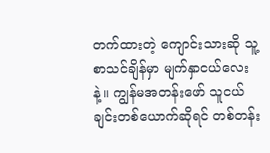တက်ထားတဲ့ ကျောင်းသားဆို သူ့စာသင်ချိန်မှာ မျက်နှာငယ်လေးနဲ့။ ကျွန်မအတန်းဖော် သူငယ်ချင်းတစ်ယောက်ဆိုရင် တစ်တန်း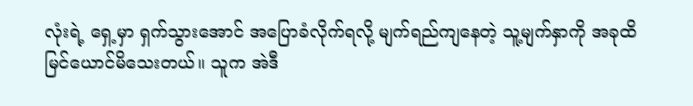လုံးရဲ့ ရှေ့မှာ ရှက်သွားအောင် အပြောခံလိုက်ရလို့ မျက်ရည်ကျနေတဲ့ သူ့မျက်နှာကို အခုထိ မြင်ယောင်မိသေးတယ်။ သူက အဲဒီ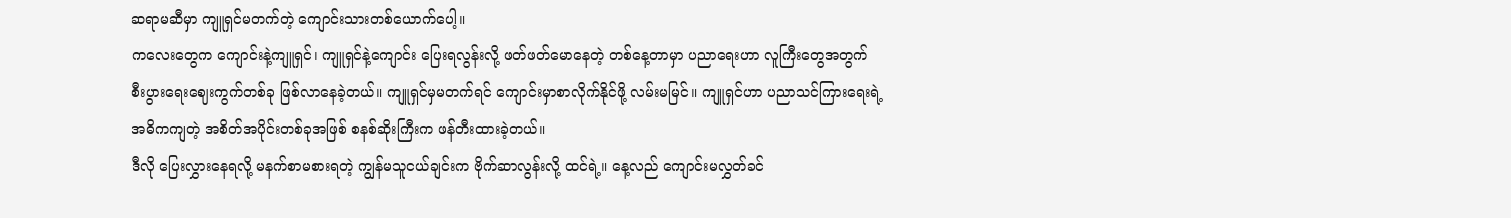ဆရာမဆီမှာ ကျူရှင်မတက်တဲ့ ကျောင်းသားတစ်ယောက်ပေါ့။
ကလေးတွေက ကျောင်းနဲ့ကျူရှင်၊ ကျူရှင်နဲ့ကျောင်း ပြေးရလွန်းလို့ ဖတ်ဖတ်မောနေတဲ့ တစ်နေ့တာမှာ ပညာရေးဟာ လူကြီးတွေအတွက် စီးပွားရေးဈေးကွက်တစ်ခု ဖြစ်လာနေခဲ့တယ်။ ကျူရှင်မှမတက်ရင် ကျောင်းမှာစာလိုက်နိုင်ဖို့ လမ်းမမြင်။ ကျူရှင်ဟာ ပညာသင်ကြားရေးရဲ့ အဓိကကျတဲ့ အစိတ်အပိုင်းတစ်ခုအဖြစ် စနစ်ဆိုးကြီးက ဖန်တီးထားခဲ့တယ်။
ဒီလို ပြေးလွှားနေရလို့ မနက်စာမစားရတဲ့ ကျွန်မသူငယ်ချင်းက ဗိုက်ဆာလွန်းလို့ ထင်ရဲ့။ နေ့လည် ကျောင်းမလွှတ်ခင်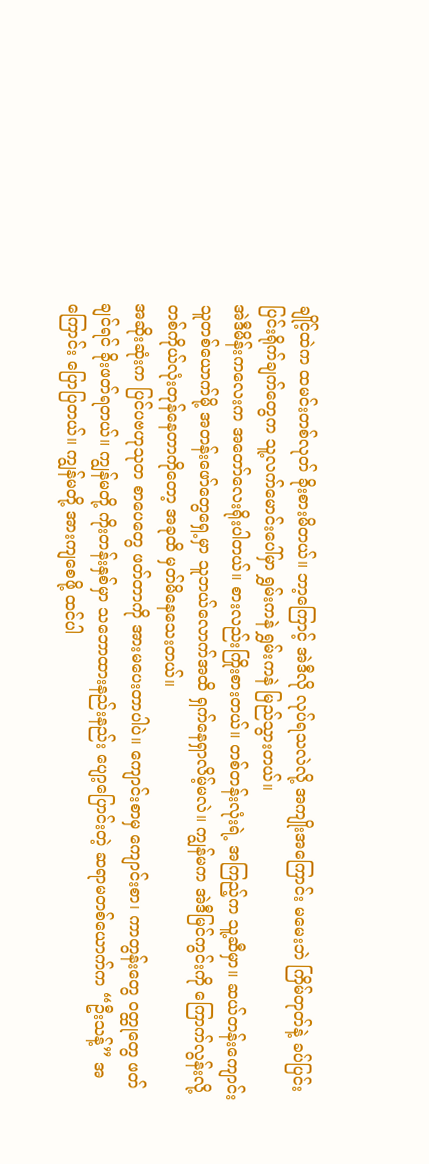ချိုင့်ထဲက ထမင်းတစ်လုတ် ခိုးစားမိတယ်။ ဘာ့ကြောင့် အဲဒီလို လုပ်ရသလဲလို့ အကျိုးအကြောင်း မမေးဘဲ ကြိမ်တုတ်နဲ့ ခပ်ပြင်းပြင်းရိုက်ချက်တွေက သူ့လက်မောင်းပေါ်မှာ ရွှမ်းကနဲ ရွှမ်းကနဲ မြည်သွားတယ်။
အဲဒီမိန်းကလေးက အတော်လေးရိုးပါတယ်။ စားလည်းကြိုးစားတယ်။ တစ်တန်းလုံးရဲ့ အကြည့်က သူ့ဆီမှာ။ ဆယ်တန်းကျောင်းသူတစ်ယောက်မို့ အတန်းဖော်တွေရှေ့မှာ သူဘယ်လောက်အထိ ရှက်နေရှာလိမ့်မလဲ။ ကျွန်မက အဲဒီမြင်ကွင်းကို ကြောက်လွန်းလို့ တစ်ကိုယ်လုံးတုန်နေတာကိုတော့ အခုထိ မှတ်မိနေသေးတယ်။
အဆိုးဆုံးက ပြင်ပဗဟုသုတ စာပေတွေ ဖတ်တာကို အားမပေးတာပါပဲ။ ကျောင်းစာမှ ကျောင်းစာ၊ ကာတွန်းတွေ ဝတ္ထုတွေ ဖတ်ချင်ရင် ခိုးဖတ်ရတယ်။ ကျွန်မတို့ ကိုးတန်းနှစ်မှာ သဘောထားနည်းနည်း ပျော့ပြောင်းတဲ့ ဆရာမတစ်ယောက်က “ဦးသန့်” အကြောင်း ပြောပြတယ်။ ကျွန်မတို့ အားကျစေဖို့ ထင်ပါ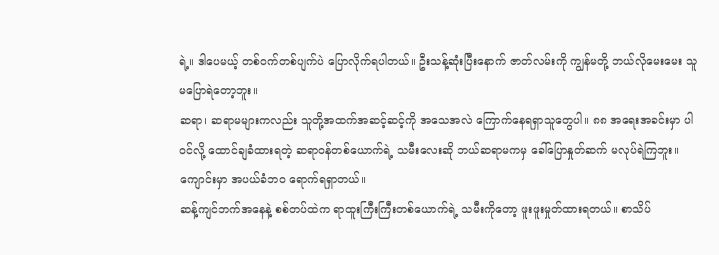ရဲ့။ ဒါပေမယ့် တစ်ဝက်တစ်ပျက်ပဲ ပြောလိုက်ရပါတယ်။ ဦးသန့်ဆုံးပြီးနောက် ဇာတ်လမ်းကို ကျွန်မတို့ ဘယ်လိုမေးမေး သူ မပြောရဲတော့ဘူး။
ဆရာ၊ ဆရာမများကလည်း သူတို့အထက်အဆင့်ဆင့်ကို အသေအလဲ ကြောက်နေရရှာသူတွေပါ။ ၈၈ အရေးအခင်းမှာ ပါဝင်လို့ ထောင်ချခံထားရတဲ့ ဆရာဝန်တစ်ယောက်ရဲ့ သမီးလေးဆို ဘယ်ဆရာမကမှ ခေါ်ပြောနှုတ်ဆက် မလုပ်ရဲကြဘူး။ ကျောင်းမှာ အပယ်ခံဘဝ ရောက်ရရှာတယ်။
ဆန့်ကျင်ဘက်အနေနဲ့ စစ်တပ်ထဲက ရာထူးကြီးကြီးတစ်ယောက်ရဲ့ သမီးကိုတော့ ဖူးဖူးမှုတ်ထားရတယ်။ စာသိပ်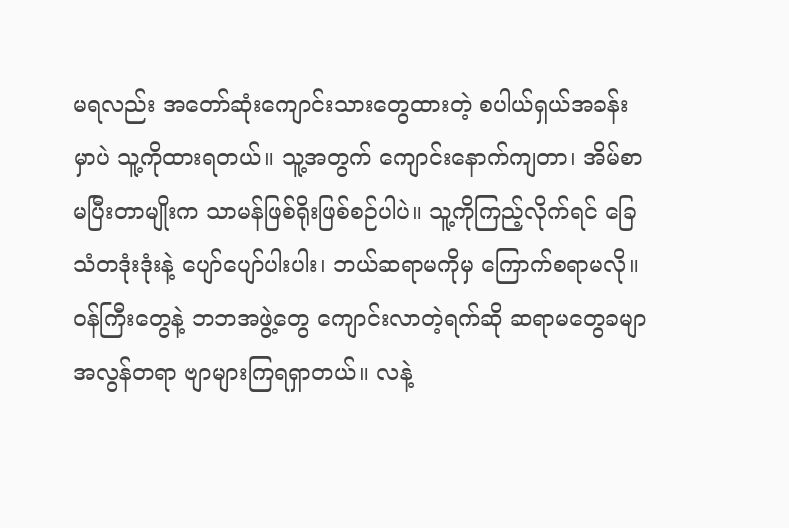မရလည်း အတော်ဆုံးကျောင်းသားတွေထားတဲ့ စပါယ်ရှယ်အခန်းမှာပဲ သူ့ကိုထားရတယ်။ သူ့အတွက် ကျောင်းနောက်ကျတာ၊ အိမ်စာမပြီးတာမျိုးက သာမန်ဖြစ်ရိုးဖြစ်စဉ်ပါပဲ။ သူ့ကိုကြည့်လိုက်ရင် ခြေသံတဒုံးဒုံးနဲ့ ပျော်ပျော်ပါးပါး၊ ဘယ်ဆရာမကိုမှ ကြောက်စရာမလို။
ဝန်ကြီးတွေနဲ့ ဘဘအဖွဲ့တွေ ကျောင်းလာတဲ့ရက်ဆို ဆရာမတွေခမျာ အလွန်တရာ ဗျာများကြရရှာတယ်။ လနဲ့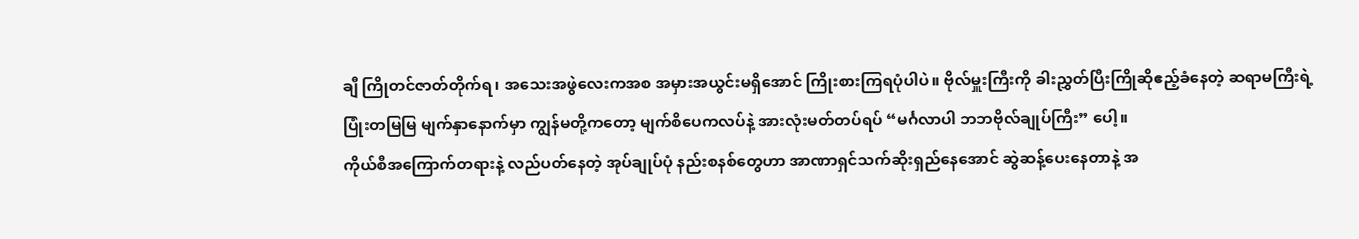ချီ ကြိုတင်ဇာတ်တိုက်ရ၊ အသေးအဖွဲလေးကအစ အမှားအယွင်းမရှိအောင် ကြိုးစားကြရပုံပါပဲ။ ဗိုလ်မှူးကြီးကို ခါးညွှတ်ပြီးကြိုဆိုဧည့်ခံနေတဲ့ ဆရာမကြီးရဲ့ ပြုံးတမြမြ မျက်နှာနောက်မှာ ကျွန်မတို့ကတော့ မျက်စိပေကလပ်နဲ့ အားလုံးမတ်တပ်ရပ် “မင်္ဂလာပါ ဘဘဗိုလ်ချုပ်ကြီး” ပေါ့။
ကိုယ်စီအကြောက်တရားနဲ့ လည်ပတ်နေတဲ့ အုပ်ချုပ်ပုံ နည်းစနစ်တွေဟာ အာဏာရှင်သက်ဆိုးရှည်နေအောင် ဆွဲဆန့်ပေးနေတာနဲ့ အ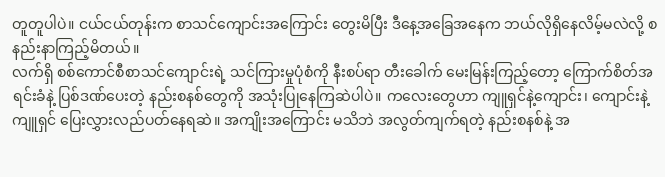တူတူပါပဲ။ ငယ်ငယ်တုန်းက စာသင်ကျောင်းအကြောင်း တွေးမိပြီး ဒီနေ့အခြေအနေက ဘယ်လိုရှိနေလိမ့်မလဲလို့ စနည်းနာကြည့်မိတယ်။
လက်ရှိ စစ်ကောင်စီစာသင်ကျောင်းရဲ့ သင်ကြားမှုပုံစံကို နီးစပ်ရာ တီးခေါက် မေးမြန်းကြည့်တော့ ကြောက်စိတ်အရင်းခံနဲ့ ပြစ်ဒဏ်ပေးတဲ့ နည်းစနစ်တွေကို အသုံးပြုနေကြဆဲပါပဲ။ ကလေးတွေဟာ ကျူရှင်နဲ့ကျောင်း၊ ကျောင်းနဲ့ကျူရှင် ပြေးလွှားလည်ပတ်နေရဆဲ။ အကျိုးအကြောင်း မသိဘဲ အလွတ်ကျက်ရတဲ့ နည်းစနစ်နဲ့ အ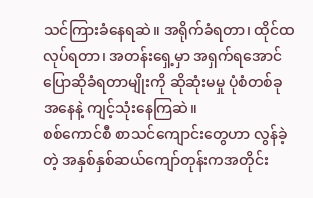သင်ကြားခံနေရဆဲ။ အရိုက်ခံရတာ၊ ထိုင်ထလုပ်ရတာ၊ အတန်းရှေ့မှာ အရှက်ရအောင် ပြောဆိုခံရတာမျိုးကို ဆိုဆုံးမမှု ပုံစံတစ်ခုအနေနဲ့ ကျင့်သုံးနေကြဆဲ။
စစ်ကောင်စီ စာသင်ကျောင်းတွေဟာ လွန်ခဲ့တဲ့ အနှစ်နှစ်ဆယ်ကျော်တုန်းကအတိုင်း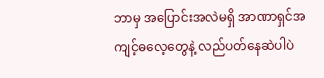ဘာမှ အပြောင်းအလဲမရှိ အာဏာရှင်အကျင့်ဓလေ့တွေနဲ့ လည်ပတ်နေဆဲပါပဲ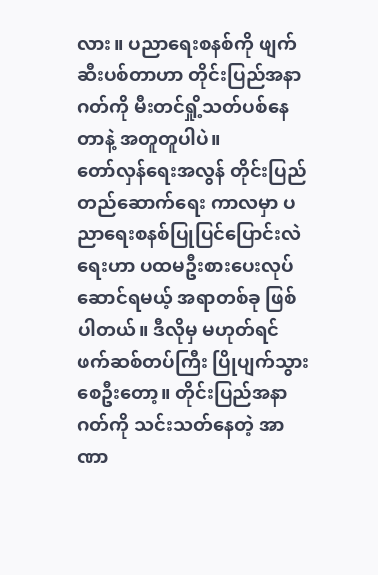လား။ ပညာရေးစနစ်ကို ဖျက်ဆီးပစ်တာဟာ တိုင်းပြည်အနာဂတ်ကို မီးတင်ရှို့သတ်ပစ်နေတာနဲ့ အတူတူပါပဲ။
တော်လှန်ရေးအလွန် တိုင်းပြည်တည်ဆောက်ရေး ကာလမှာ ပညာရေးစနစ်ပြုပြင်ပြောင်းလဲရေးဟာ ပထမဦးစားပေးလုပ်ဆောင်ရမယ့် အရာတစ်ခု ဖြစ်ပါတယ်။ ဒီလိုမှ မဟုတ်ရင် ဖက်ဆစ်တပ်ကြီး ပြိုပျက်သွားစေဦးတော့။ တိုင်းပြည်အနာဂတ်ကို သင်းသတ်နေတဲ့ အာဏာ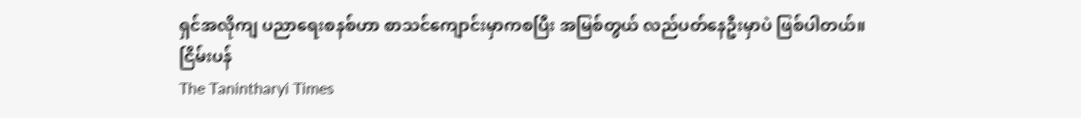ရှင်အလိုကျ ပညာရေးစနစ်ဟာ စာသင်ကျောင်းမှာကစပြီး အမြစ်တွယ် လည်ပတ်နေဦးမှာပဲ ဖြစ်ပါတယ်။
ငြိမ်းပန်
The Tanintharyi Times